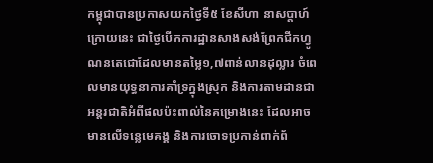កម្ពុជាបានប្រកាសយកថ្ងៃទី៥ ខែសីហា នាសប្តាហ៍ក្រោយនេះ ជាថ្ងៃបើកការដ្ឋានសាងសង់ព្រែកជីកហ្វូណនតេជោដែលមានតម្លៃ១,៧ពាន់លានដុល្លារ ចំពេលមានយុទ្ធនាការគាំទ្រក្នុងស្រុក និងការតាមដានជាអន្តរជាតិអំពីផលប៉ះពាល់នៃគម្រោងនេះ ដែលអាចមានលើទន្លេមេគង្គ និងការចោទប្រកាន់ពាក់ព័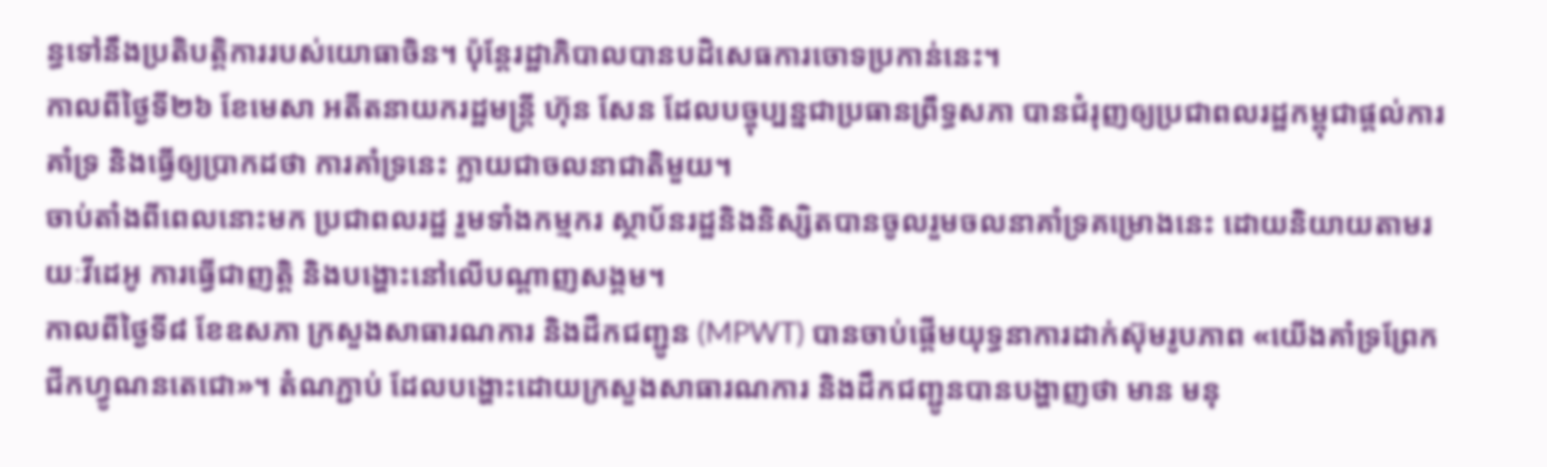ន្ធទៅនឹងប្រតិបត្តិការរបស់យោធាចិន។ ប៉ុន្តែរដ្ឋាភិបាលបានបដិសេធការចោទប្រកាន់នេះ។
កាលពីថ្ងៃទី២៦ ខែមេសា អតីតនាយករដ្ឋមន្ត្រី ហ៊ុន សែន ដែលបច្ចុប្បន្នជាប្រធានព្រឹទ្ធសភា បានជំរុញឲ្យប្រជាពលរដ្ឋកម្ពុជាផ្តល់ការគាំទ្រ និងធ្វើឲ្យប្រាកដថា ការគាំទ្រនេះ ក្លាយជាចលនាជាតិមួយ។
ចាប់តាំងពីពេលនោះមក ប្រជាពលរដ្ឋ រួមទាំងកម្មករ ស្ថាប័នរដ្ឋនិងនិស្សិតបានចូលរួមចលនាគាំទ្រគម្រោងនេះ ដោយនិយាយតាមរយៈវីដេអូ ការធ្វើជាញត្តិ និងបង្ហោះនៅលើបណ្តាញសង្គម។
កាលពីថ្ងៃទី៨ ខែឧសភា ក្រសួងសាធារណការ និងដឹកជញ្ជូន (MPWT) បានចាប់ផ្តើមយុទ្ធនាការដាក់ស៊ុមរូបភាព «យើងគាំទ្រព្រែកជីកហ្វូណនតេជោ»។ តំណភ្ជាប់ ដែលបង្ហោះដោយក្រសួងសាធារណការ និងដឹកជញ្ជូនបានបង្ហាញថា មាន មនុ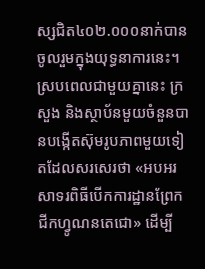ស្សជិត៤០២.០០០នាក់បានចូលរួមក្នុងយុទ្ធនាការនេះ។
ស្របពេលជាមួយគ្នានេះ ក្រសួង និងស្ថាប័នមួយចំនួនបានបង្កើតស៊ុមរូបភាពមួយទៀតដែលសរសេរថា «អបអរសាទរពិធីបើកការដ្ឋានព្រែកជីកហ្វូណនតេជោ» ដើម្បី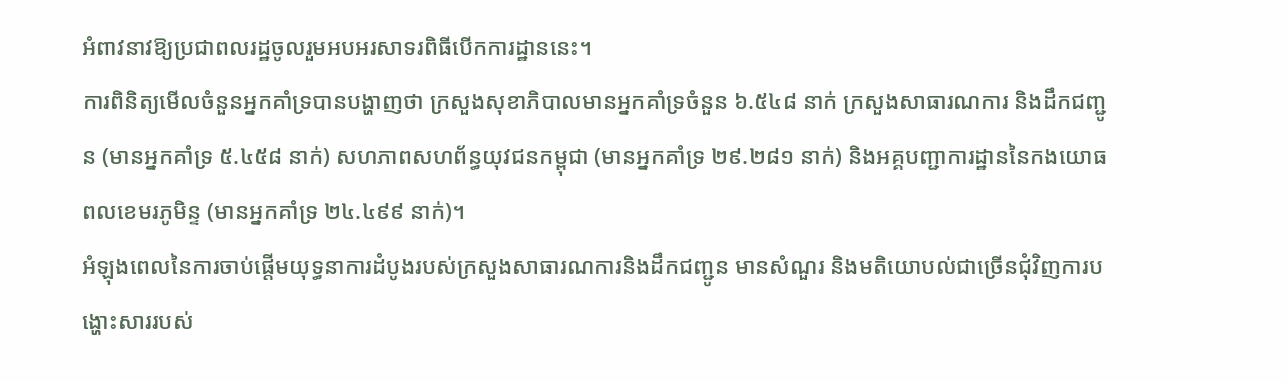អំពាវនាវឱ្យប្រជាពលរដ្ឋចូលរួមអបអរសាទរពិធីបើកការដ្ឋាននេះ។
ការពិនិត្យមើលចំនួនអ្នកគាំទ្របានបង្ហាញថា ក្រសួងសុខាភិបាលមានអ្នកគាំទ្រចំនួន ៦.៥៤៨ នាក់ ក្រសួងសាធារណការ និងដឹកជញ្ជូន (មានអ្នកគាំទ្រ ៥.៤៥៨ នាក់) សហភាពសហព័ន្ធយុវជនកម្ពុជា (មានអ្នកគាំទ្រ ២៩.២៨១ នាក់) និងអគ្គបញ្ជាការដ្ឋាននៃកងយោធពលខេមរភូមិន្ទ (មានអ្នកគាំទ្រ ២៤.៤៩៩ នាក់)។
អំឡុងពេលនៃការចាប់ផ្តើមយុទ្ធនាការដំបូងរបស់ក្រសួងសាធារណការនិងដឹកជញ្ជូន មានសំណួរ និងមតិយោបល់ជាច្រើនជុំវិញការបង្ហោះសាររបស់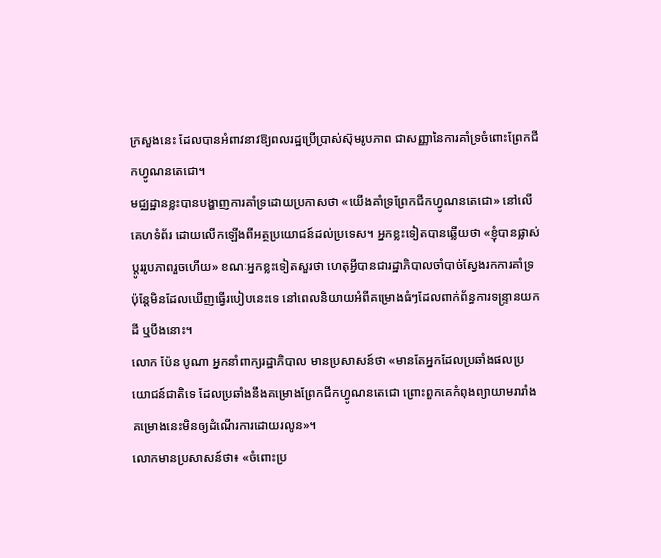ក្រសួងនេះ ដែលបានអំពាវនាវឱ្យពលរដ្ឋប្រើប្រាស់ស៊ុមរូបភាព ជាសញ្ញានៃការគាំទ្រចំពោះព្រែកជីកហ្វូណនតេជោ។
មជ្ឈដ្ឋានខ្លះបានបង្ហាញការគាំទ្រដោយប្រកាសថា «យើងគាំទ្រព្រែកជីកហ្វូណនតេជោ» នៅលើគេហទំព័រ ដោយលើកឡើងពីអត្ថប្រយោជន៍ដល់ប្រទេស។ អ្នកខ្លះទៀតបានឆ្លើយថា «ខ្ញុំបានផ្លាស់ប្តូររូបភាពរួចហើយ» ខណៈអ្នកខ្លះទៀតសួរថា ហេតុអ្វីបានជារដ្ឋាភិបាលចាំបាច់ស្វែងរកការគាំទ្រ ប៉ុន្តែមិនដែលឃើញធ្វើរបៀបនេះទេ នៅពេលនិយាយអំពីគម្រោងធំៗដែលពាក់ព័ន្ធការទន្ទ្រានយកដី ឬបឹងនោះ។
លោក ប៉ែន បូណា អ្នកនាំពាក្យរដ្ឋាភិបាល មានប្រសាសន៍ថា «មានតែអ្នកដែលប្រឆាំងផលប្រយោជន៍ជាតិទេ ដែលប្រឆាំងនឹងគម្រោងព្រែកជីកហ្វូណនតេជោ ព្រោះពួកគេកំពុងព្យាយាមរារាំងគម្រោងនេះមិនឲ្យដំណើរការដោយរលូន»។
លោកមានប្រសាសន៍ថា៖ «ចំពោះប្រ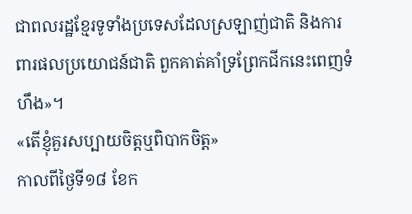ជាពលរដ្ឋខ្មែរទូទាំងប្រទេសដែលស្រឡាញ់ជាតិ និងការពារផលប្រយោជន៍ជាតិ ពួកគាត់គាំទ្រព្រែកជីកនេះពេញទំហឹង»។
«តើខ្ញុំគួរសប្បាយចិត្តឬពិបាកចិត្ត»
កាលពីថ្ងៃទី១៨ ខែក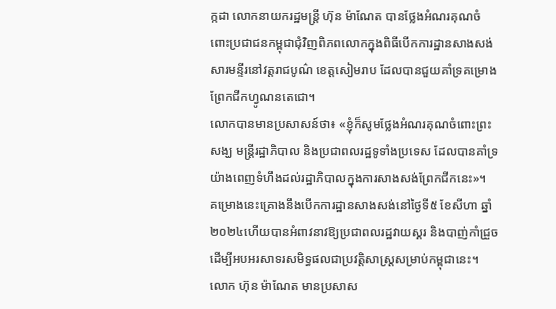ក្កដា លោកនាយករដ្ឋមន្ត្រី ហ៊ុន ម៉ាណែត បានថ្លែងអំណរគុណចំពោះប្រជាជនកម្ពុជាជុំវិញពិភពលោកក្នុងពិធីបើកការដ្ឋានសាងសង់សារមន្ទីរនៅវត្តរាជបូណ៌ ខេត្តសៀមរាប ដែលបានជួយគាំទ្រគម្រោងព្រែកជីកហ្វូណនតេជោ។
លោកបានមានប្រសាសន៍ថា៖ «ខ្ញុំក៏សូមថ្លែងអំណរគុណចំពោះព្រះសង្ឃ មន្ត្រីរដ្ឋាភិបាល និងប្រជាពលរដ្ឋទូទាំងប្រទេស ដែលបានគាំទ្រយ៉ាងពេញទំហឹងដល់រដ្ឋាភិបាលក្នុងការសាងសង់ព្រែកជីកនេះ»។
គម្រោងនេះគ្រោងនឹងបើកការដ្ឋានសាងសង់នៅថ្ងៃទី៥ ខែសីហា ឆ្នាំ២០២៤ហើយបានអំពាវនាវឱ្យប្រជាពលរដ្ឋវាយស្គរ និងបាញ់កាំជ្រួច ដើម្បីអបអរសាទរសមិទ្ធផលជាប្រវត្តិសាស្ត្រសម្រាប់កម្ពុជានេះ។ លោក ហ៊ុន ម៉ាណែត មានប្រសាស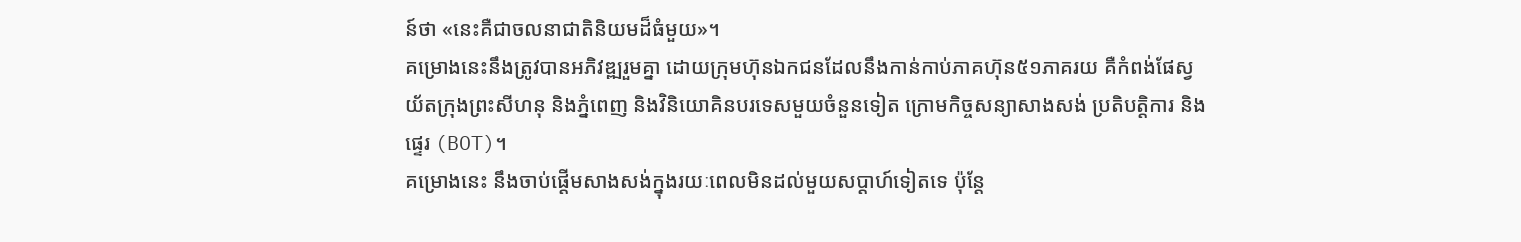ន៍ថា «នេះគឺជាចលនាជាតិនិយមដ៏ធំមួយ»។
គម្រោងនេះនឹងត្រូវបានអភិវឌ្ឍរួមគ្នា ដោយក្រុមហ៊ុនឯកជនដែលនឹងកាន់កាប់ភាគហ៊ុន៥១ភាគរយ គឺកំពង់ផែស្វយ័តក្រុងព្រះសីហនុ និងភ្នំពេញ និងវិនិយោគិនបរទេសមួយចំនួនទៀត ក្រោមកិច្ចសន្យាសាងសង់ ប្រតិបត្តិការ និងផ្ទេរ (BOT)។
គម្រោងនេះ នឹងចាប់ផ្តើមសាងសង់ក្នុងរយៈពេលមិនដល់មួយសប្ដាហ៍ទៀតទេ ប៉ុន្តែ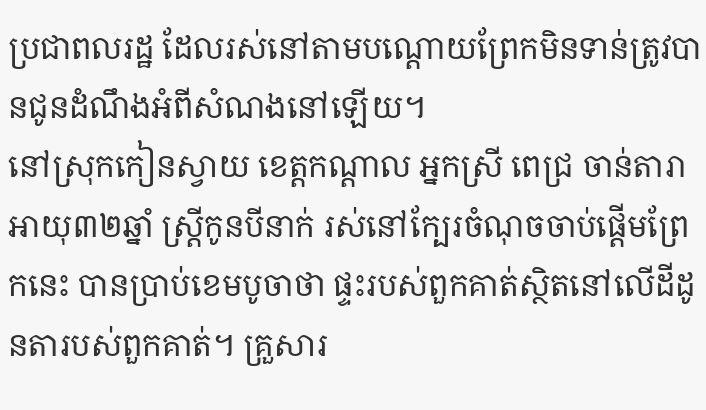ប្រជាពលរដ្ឋ ដែលរស់នៅតាមបណ្តោយព្រែកមិនទាន់ត្រូវបានជូនដំណឹងអំពីសំណងនៅឡើយ។
នៅស្រុកកៀនស្វាយ ខេត្តកណ្តាល អ្នកស្រី ពេជ្រ ចាន់តារា អាយុ៣២ឆ្នាំ ស្ត្រីកូនបីនាក់ រស់នៅក្បែរចំណុចចាប់ផ្តើមព្រែកនេះ បានប្រាប់ខេមបូចាថា ផ្ទះរបស់ពួកគាត់ស្ថិតនៅលើដីដូនតារបស់ពួកគាត់។ គ្រួសារ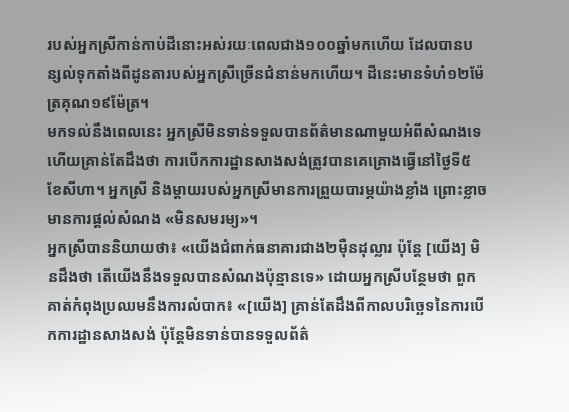របស់អ្នកស្រីកាន់កាប់ដីនោះអស់រយៈពេលជាង១០០ឆ្នាំមកហើយ ដែលបានបន្សល់ទុកតាំងពីដូនតារបស់អ្នកស្រីច្រើនជំនាន់មកហើយ។ ដីនេះមានទំហំ១២ម៉ែត្រគុណ១៩ម៉ែត្រ។
មកទល់នឹងពេលនេះ អ្នកស្រីមិនទាន់ទទួលបានព័ត៌មានណាមួយអំពីសំណងទេ ហើយគ្រាន់តែដឹងថា ការបើកការដ្ឋានសាងសង់ត្រូវបានគេគ្រោងធ្វើនៅថ្ងៃទី៥ ខែសីហា។ អ្នកស្រី និងម្តាយរបស់អ្នកស្រីមានការព្រួយបារម្ភយ៉ាងខ្លាំង ព្រោះខ្លាចមានការផ្ដល់សំណង «មិនសមរម្យ»។
អ្នកស្រីបាននិយាយថា៖ «យើងជំពាក់ធនាគារជាង២ម៉ឺនដុល្លារ ប៉ុន្តែ [យើង] មិនដឹងថា តើយើងនឹងទទួលបានសំណងប៉ុន្មានទេ» ដោយអ្នកស្រីបន្ថែមថា ពួកគាត់កំពុងប្រឈមនឹងការលំបាក៖ «[យើង] គ្រាន់តែដឹងពីកាលបរិច្ឆេទនៃការបើកការដ្ឋានសាងសង់ ប៉ុន្តែមិនទាន់បានទទួលព័ត៌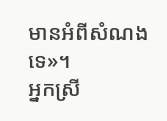មានអំពីសំណងទេ»។
អ្នកស្រី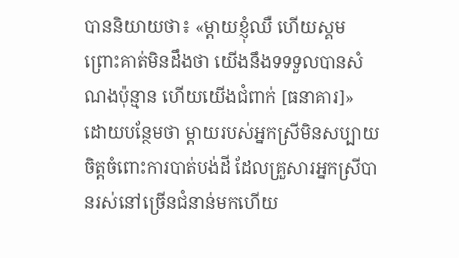បាននិយាយថា៖ «ម្តាយខ្ញុំឈឺ ហើយស្គម ព្រោះគាត់មិនដឹងថា យើងនឹងទទទួលបានសំណងប៉ុន្មាន ហើយយើងជំពាក់ [ធនាគារ]» ដោយបន្ថែមថា ម្ដាយរបស់អ្នកស្រីមិនសប្បាយចិត្តចំពោះការបាត់បង់ដី ដែលគ្រួសារអ្នកស្រីបានរស់នៅច្រើនជំនាន់មកហើយ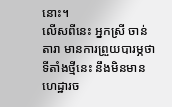នោះ។
លើសពីនេះ អ្នកស្រី ចាន់តារា មានការព្រួយបារម្ភថា ទីតាំងថ្មីនេះ នឹងមិនមានហេដ្ឋារច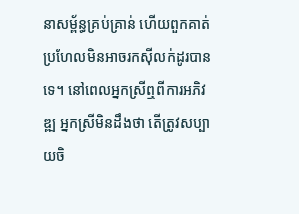នាសម្ព័ន្ធគ្រប់គ្រាន់ ហើយពួកគាត់ប្រហែលមិនអាចរកស៊ីលក់ដូរបានទេ។ នៅពេលអ្នកស្រីឮពីការអភិវឌ្ឍ អ្នកស្រីមិនដឹងថា តើត្រូវសប្បាយចិ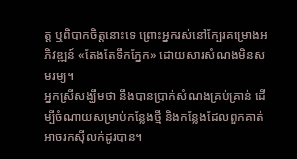ត្ត ឬពិបាកចិត្តនោះទេ ព្រោះអ្នករស់នៅក្បែរគម្រោងអភិវឌ្ឍន៍ «តែងតែទឹកភ្នែក» ដោយសារសំណងមិនសមរម្យ។
អ្នកស្រីសង្ឃឹមថា នឹងបានប្រាក់សំណងគ្រប់គ្រាន់ ដើម្បីចំណាយសម្រាប់កន្លែងថ្មី និងកន្លែងដែលពួកគាត់អាចរកស៊ីលក់ដូរបាន។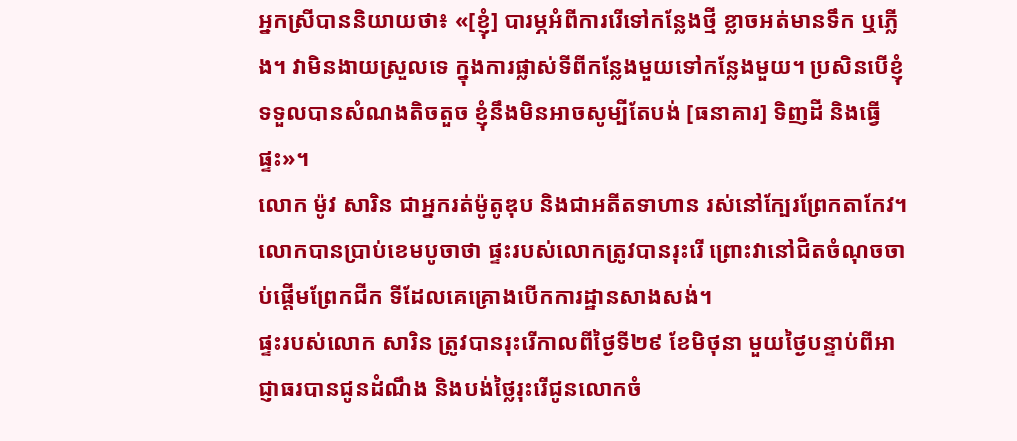អ្នកស្រីបាននិយាយថា៖ «[ខ្ញុំ] បារម្ភអំពីការរើទៅកន្លែងថ្មី ខ្លាចអត់មានទឹក ឬភ្លើង។ វាមិនងាយស្រួលទេ ក្នុងការផ្លាស់ទីពីកន្លែងមួយទៅកន្លែងមួយ។ ប្រសិនបើខ្ញុំទទួលបានសំណងតិចតួច ខ្ញុំនឹងមិនអាចសូម្បីតែបង់ [ធនាគារ] ទិញដី និងធ្វើផ្ទះ»។
លោក ម៉ូវ សារិន ជាអ្នករត់ម៉ូតូឌុប និងជាអតីតទាហាន រស់នៅក្បែរព្រែកតាកែវ។ លោកបានប្រាប់ខេមបូចាថា ផ្ទះរបស់លោកត្រូវបានរុះរើ ព្រោះវានៅជិតចំណុចចាប់ផ្តើមព្រែកជីក ទីដែលគេគ្រោងបើកការដ្ឋានសាងសង់។
ផ្ទះរបស់លោក សារិន ត្រូវបានរុះរើកាលពីថ្ងៃទី២៩ ខែមិថុនា មួយថ្ងៃបន្ទាប់ពីអាជ្ញាធរបានជូនដំណឹង និងបង់ថ្លៃរុះរើជូនលោកចំ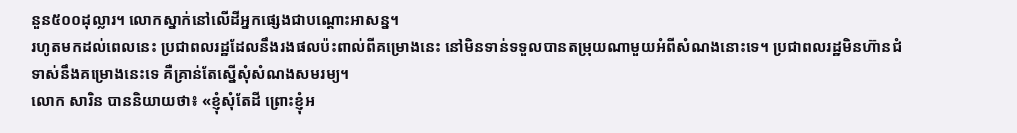នួន៥០០ដុល្លារ។ លោកស្នាក់នៅលើដីអ្នកផ្សេងជាបណ្ដោះអាសន្ន។
រហូតមកដល់ពេលនេះ ប្រជាពលរដ្ឋដែលនឹងរងផលប៉ះពាល់ពីគម្រោងនេះ នៅមិនទាន់ទទួលបានតម្រុយណាមួយអំពីសំណងនោះទេ។ ប្រជាពលរដ្ឋមិនហ៊ានជំទាស់នឹងគម្រោងនេះទេ គឺគ្រាន់តែស្នើសុំសំណងសមរម្យ។
លោក សារិន បាននិយាយថា៖ «ខ្ញុំសុំតែដី ព្រោះខ្ញុំអ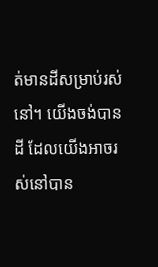ត់មានដីសម្រាប់រស់នៅ។ យើងចង់បានដី ដែលយើងអាចរស់នៅបាន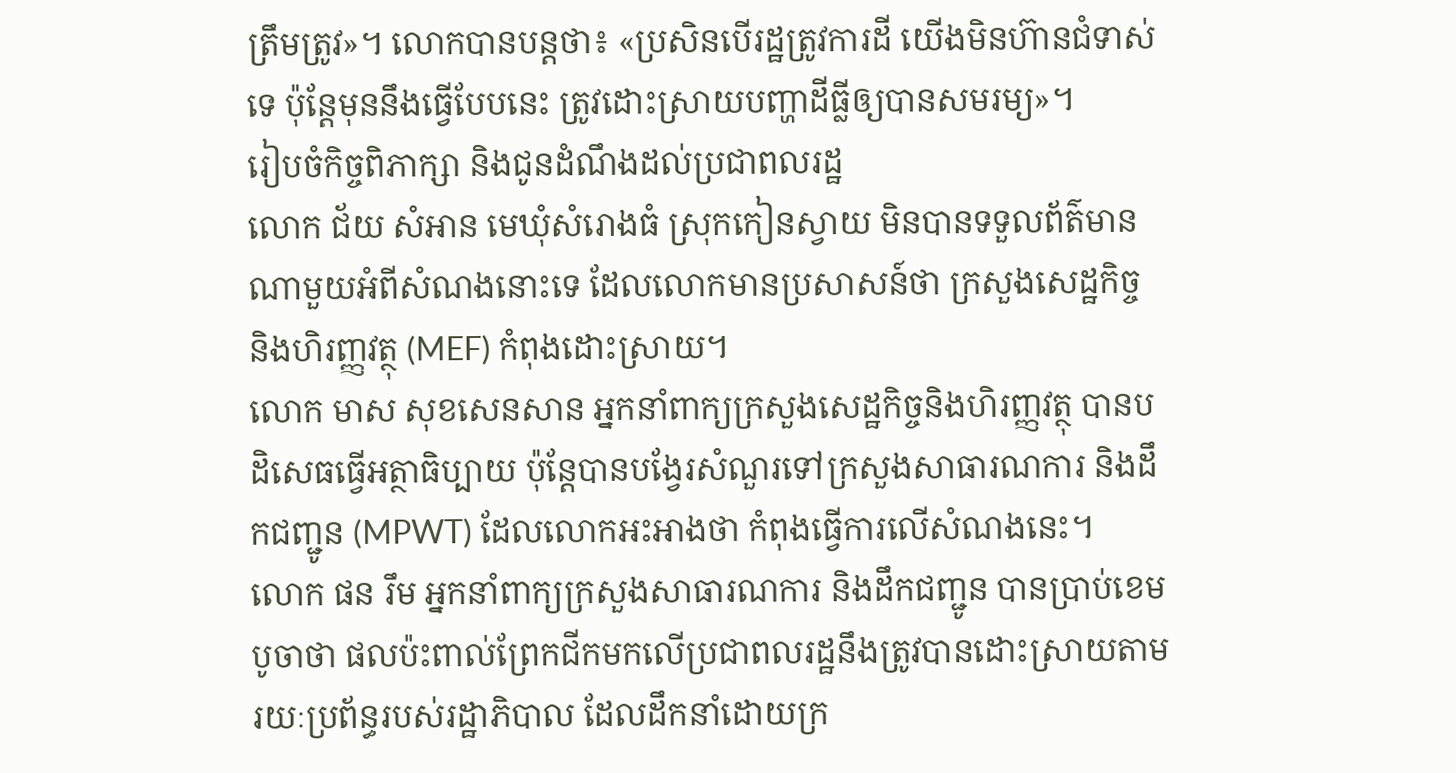ត្រឹមត្រូវ»។ លោកបានបន្តថា៖ «ប្រសិនបើរដ្ឋត្រូវការដី យើងមិនហ៊ានជំទាស់ទេ ប៉ុន្តែមុននឹងធ្វើបែបនេះ ត្រូវដោះស្រាយបញ្ហាដីធ្លីឲ្យបានសមរម្យ»។
រៀបចំកិច្ចពិភាក្សា និងជូនដំណឹងដល់ប្រជាពលរដ្ឋ
លោក ជ័យ សំអាន មេឃុំសំរោងធំ ស្រុកកៀនស្វាយ មិនបានទទួលព័ត៌មានណាមួយអំពីសំណងនោះទេ ដែលលោកមានប្រសាសន៍ថា ក្រសួងសេដ្ឋកិច្ច និងហិរញ្ញវត្ថុ (MEF) កំពុងដោះស្រាយ។
លោក មាស សុខសេនសាន អ្នកនាំពាក្យក្រសួងសេដ្ឋកិច្ចនិងហិរញ្ញវត្ថុ បានបដិសេធធ្វើអត្ថាធិប្បាយ ប៉ុន្តែបានបង្វែរសំណួរទៅក្រសួងសាធារណការ និងដឹកជញ្ជូន (MPWT) ដែលលោកអះអាងថា កំពុងធ្វើការលើសំណងនេះ។
លោក ផន រឹម អ្នកនាំពាក្យក្រសួងសាធារណការ និងដឹកជញ្ជូន បានប្រាប់ខេមបូចាថា ផលប៉ះពាល់ព្រែកជីកមកលើប្រជាពលរដ្ឋនឹងត្រូវបានដោះស្រាយតាមរយៈប្រព័ន្ធរបស់រដ្ឋាភិបាល ដែលដឹកនាំដោយក្រ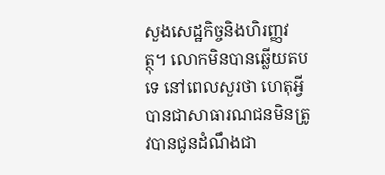សួងសេដ្ឋកិច្ចនិងហិរញ្ញវត្ថុ។ លោកមិនបានឆ្លើយតបទេ នៅពេលសួរថា ហេតុអ្វីបានជាសាធារណជនមិនត្រូវបានជូនដំណឹងជា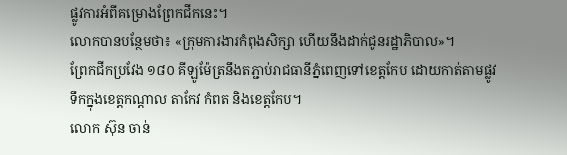ផ្លូវការអំពីគម្រោងព្រែកជីកនេះ។
លោកបានបន្ថែមថា៖ «ក្រុមការងារកំពុងសិក្សា ហើយនឹងដាក់ជូនរដ្ឋាភិបាល»។
ព្រែកជីកប្រវែង ១៨០ គីឡូម៉ែត្រនឹងតភ្ជាប់រាជធានីភ្នំពេញទៅខេត្តកែប ដោយកាត់តាមផ្លូវទឹកក្នុងខេត្តកណ្តាល តាកែវ កំពត និងខេត្តកែប។
លោក ស៊ុន ចាន់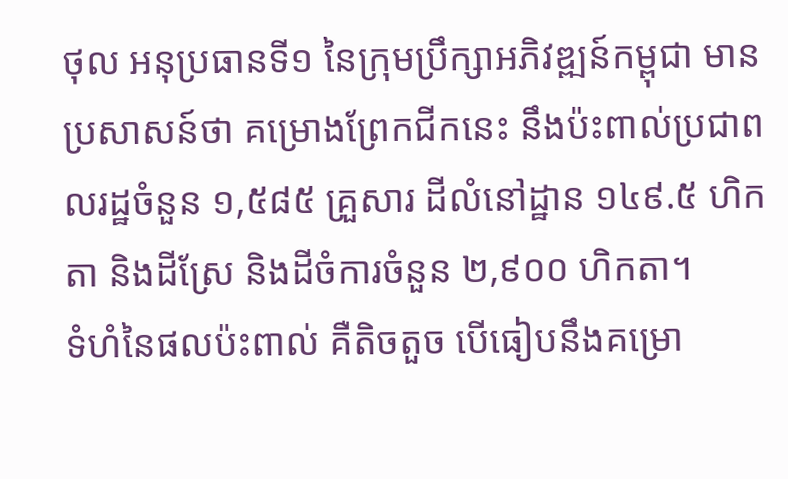ថុល អនុប្រធានទី១ នៃក្រុមប្រឹក្សាអភិវឌ្ឍន៍កម្ពុជា មានប្រសាសន៍ថា គម្រោងព្រែកជីកនេះ នឹងប៉ះពាល់ប្រជាពលរដ្ឋចំនួន ១,៥៨៥ គ្រួសារ ដីលំនៅដ្ឋាន ១៤៩.៥ ហិកតា និងដីស្រែ និងដីចំការចំនួន ២,៩០០ ហិកតា។
ទំហំនៃផលប៉ះពាល់ គឺតិចតួច បើធៀបនឹងគម្រោ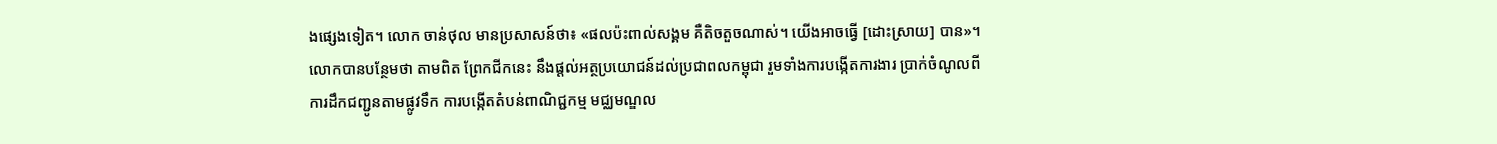ងផ្សេងទៀត។ លោក ចាន់ថុល មានប្រសាសន៍ថា៖ «ផលប៉ះពាល់សង្គម គឺតិចតួចណាស់។ យើងអាចធ្វើ [ដោះស្រាយ] បាន»។
លោកបានបន្ថែមថា តាមពិត ព្រែកជីកនេះ នឹងផ្តល់អត្ថប្រយោជន៍ដល់ប្រជាពលកម្ពុជា រួមទាំងការបង្កើតការងារ ប្រាក់ចំណូលពីការដឹកជញ្ជូនតាមផ្លូវទឹក ការបង្កើតតំបន់ពាណិជ្ជកម្ម មជ្ឈមណ្ឌល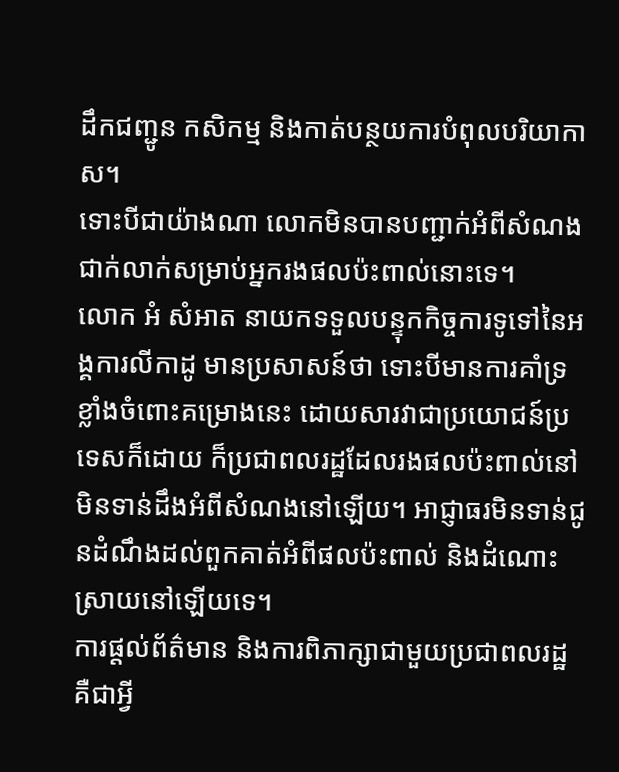ដឹកជញ្ជូន កសិកម្ម និងកាត់បន្ថយការបំពុលបរិយាកាស។
ទោះបីជាយ៉ាងណា លោកមិនបានបញ្ជាក់អំពីសំណងជាក់លាក់សម្រាប់អ្នករងផលប៉ះពាល់នោះទេ។
លោក អំ សំអាត នាយកទទួលបន្ទុកកិច្ចការទូទៅនៃអង្គការលីកាដូ មានប្រសាសន៍ថា ទោះបីមានការគាំទ្រខ្លាំងចំពោះគម្រោងនេះ ដោយសារវាជាប្រយោជន៍ប្រទេសក៏ដោយ ក៏ប្រជាពលរដ្ឋដែលរងផលប៉ះពាល់នៅមិនទាន់ដឹងអំពីសំណងនៅឡើយ។ អាជ្ញាធរមិនទាន់ជូនដំណឹងដល់ពួកគាត់អំពីផលប៉ះពាល់ និងដំណោះស្រាយនៅឡើយទេ។
ការផ្តល់ព័ត៌មាន និងការពិភាក្សាជាមួយប្រជាពលរដ្ឋ គឺជាអ្វី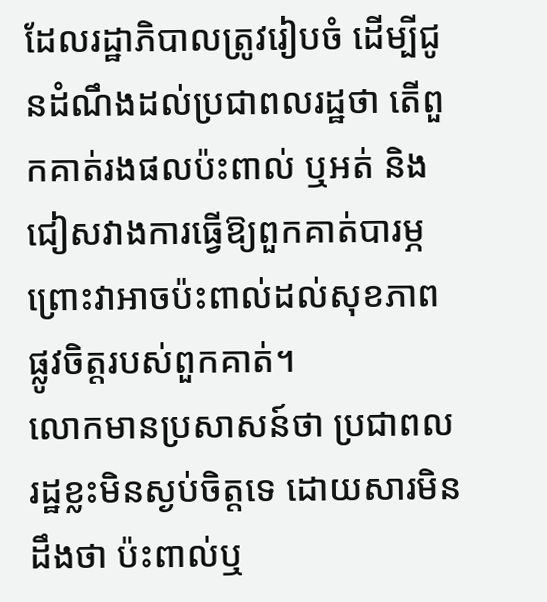ដែលរដ្ឋាភិបាលត្រូវរៀបចំ ដើម្បីជូនដំណឹងដល់ប្រជាពលរដ្ឋថា តើពួកគាត់រងផលប៉ះពាល់ ឬអត់ និងជៀសវាងការធ្វើឱ្យពួកគាត់បារម្ភ ព្រោះវាអាចប៉ះពាល់ដល់សុខភាពផ្លូវចិត្តរបស់ពួកគាត់។
លោកមានប្រសាសន៍ថា ប្រជាពលរដ្ឋខ្លះមិនស្ងប់ចិត្តទេ ដោយសារមិនដឹងថា ប៉ះពាល់ឬ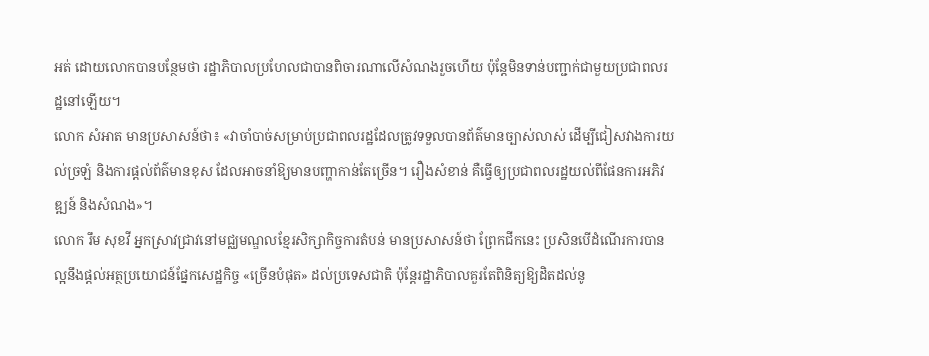អត់ ដោយលោកបានបន្ថែមថា រដ្ឋាភិបាលប្រហែលជាបានពិចារណាលើសំណងរួចហើយ ប៉ុន្តែមិនទាន់បញ្ជាក់ជាមួយប្រជាពលរដ្ឋនៅឡើយ។
លោក សំអាត មានប្រសាសន៍ថា៖ «វាចាំបាច់សម្រាប់ប្រជាពលរដ្ឋដែលត្រូវទទួលបានព័ត៌មានច្បាស់លាស់ ដើម្បីជៀសវាងការយល់ច្រឡំ និងការផ្តល់ព័ត៌មានខុស ដែលអាចនាំឱ្យមានបញ្ហាកាន់តែច្រើន។ រឿងសំខាន់ គឺធ្វើឲ្យប្រជាពលរដ្ឋយល់ពីផែនការអភិវឌ្ឍន៍ និងសំណង»។
លោក រឹម សុខវី អ្នកស្រាវជ្រាវនៅមជ្ឈមណ្ឌលខ្មែរសិក្សាកិច្ចការតំបន់ មានប្រសាសន៍ថា ព្រែកជីកនេះ ប្រសិនបើដំណើរការបានល្អនឹងផ្តល់អត្ថប្រយោជន៍ផ្នែកសេដ្ឋកិច្ច «ច្រើនបំផុត» ដល់ប្រទេសជាតិ ប៉ុន្តែរដ្ឋាភិបាលគួរតែពិនិត្យឱ្យដិតដល់នូ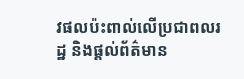វផលប៉ះពាល់លើប្រជាពលរដ្ឋ និងផ្តល់ព័ត៌មាន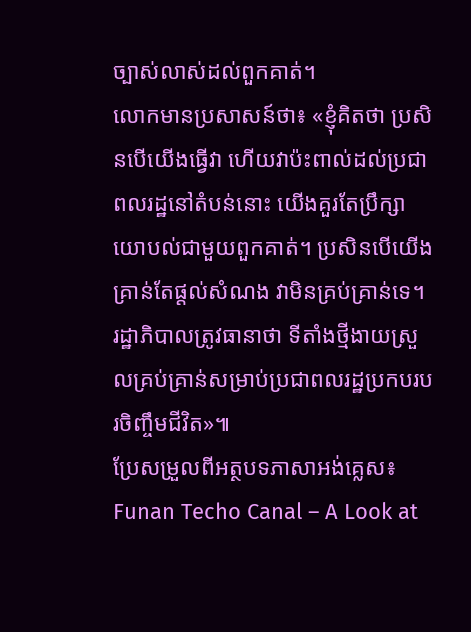ច្បាស់លាស់ដល់ពួកគាត់។
លោកមានប្រសាសន៍ថា៖ «ខ្ញុំគិតថា ប្រសិនបើយើងធ្វើវា ហើយវាប៉ះពាល់ដល់ប្រជាពលរដ្ឋនៅតំបន់នោះ យើងគួរតែប្រឹក្សាយោបល់ជាមួយពួកគាត់។ ប្រសិនបើយើងគ្រាន់តែផ្តល់សំណង វាមិនគ្រប់គ្រាន់ទេ។ រដ្ឋាភិបាលត្រូវធានាថា ទីតាំងថ្មីងាយស្រួលគ្រប់គ្រាន់សម្រាប់ប្រជាពលរដ្ឋប្រកបរបរចិញ្ចឹមជីវិត»៕
ប្រែសម្រួលពីអត្ថបទភាសាអង់គ្លេស៖ Funan Techo Canal – A Look at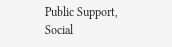Public Support, Social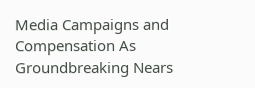Media Campaigns and Compensation As Groundbreaking Nears